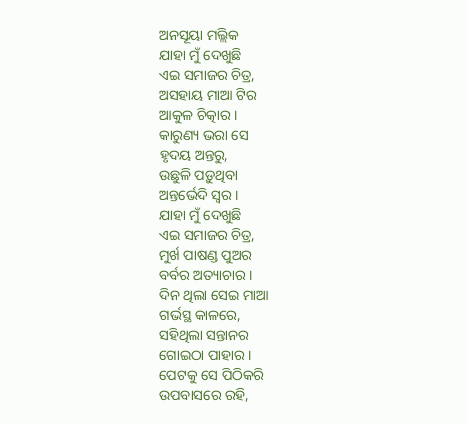ଅନସୂୟା ମଲ୍ଲିକ
ଯାହା ମୁଁ ଦେଖୁଛି
ଏଇ ସମାଜର ଚିତ୍ର,
ଅସହାୟ ମାଆ ଟିର
ଆକୁଳ ଚିତ୍କାର ।
କାରୁଣ୍ୟ ଭରା ସେ
ହୃଦୟ ଅନ୍ତରୁ,
ଉଛୁଳି ପଡ଼ୁଥିବା
ଅନ୍ତର୍ଭେଦି ସ୍ୱର ।
ଯାହା ମୁଁ ଦେଖୁଛି
ଏଇ ସମାଜର ଚିତ୍ର,
ମୁର୍ଖ ପାଷଣ୍ଡ ପୁଅର
ବର୍ବର ଅତ୍ୟାଚାର ।
ଦିନ ଥିଲା ସେଇ ମାଆ
ଗର୍ଭସ୍ଥ କାଳରେ,
ସହିଥିଲା ସନ୍ତାନର
ଗୋଇଠା ପାହାର ।
ପେଟକୁ ସେ ପିଠିକରି
ଉପବାସରେ ରହି,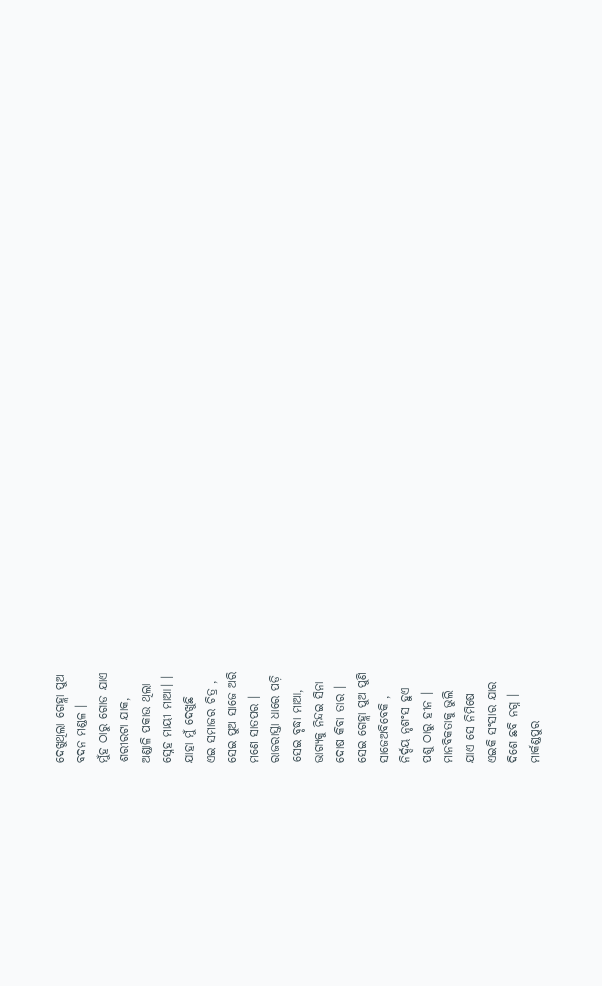ଦେଖୁଥିଲା ଗେହ୍ଲା ପୁଅ
ବଦନ ମଣ୍ଡଳ ।
ମୁଁହ ଠାରୁ ଗୋଡ ଯାଏ
ଶରୀରଟା ଯାକ,
ଅଣ୍ଡାଳି ପକାଉ ଥିଲା
ସ୍ନେହ ମାୟୀ ମାଆ। ।
ଯାହା ମୁଁ ଦେଖୁଛି
ଏଇ ସମାଜର ଚିତ୍ର ,
ସେଇ ପୁଅ ସାଜେ ଅରି
ମଣେ ସାତପର ।
ରାଜରାସ୍ତା ଧାରେ ପଡ଼ି
ସେଇ ବୃଦ୍ଧା ମାଆ,
ଭାଗ୍ୟକୁ ନିନ୍ଦଇ ସିନା
ଦୋଷ କିବା ତାର ।
ସେଇ ଗେହ୍ଲା ପୁଅ ପୁଣି
ସାଜେଅବିବେକି ,
ନିର୍ଦ୍ଦୟ ନୃଶଂସ ହୁଏ
ପଶୁ ଠାରୁ ହୀନ ।
ମାନବିକତାକୁ ଭୁଲି
ଯାଏ ସେ ନିମିଷେ
ଏଇକି ସଂସାର ଯାର
ଦିଶେ ଛବି ନଗ୍ନ ।
ମାର୍କଣ୍ଡପୁର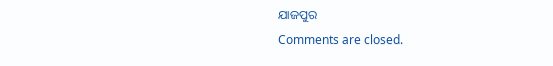ଯାଜପୁର
Comments are closed.